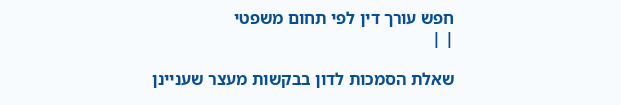חפש עורך דין לפי תחום משפטי
| |

שאלת הסמכות לדון בבקשות מעצר שעניינן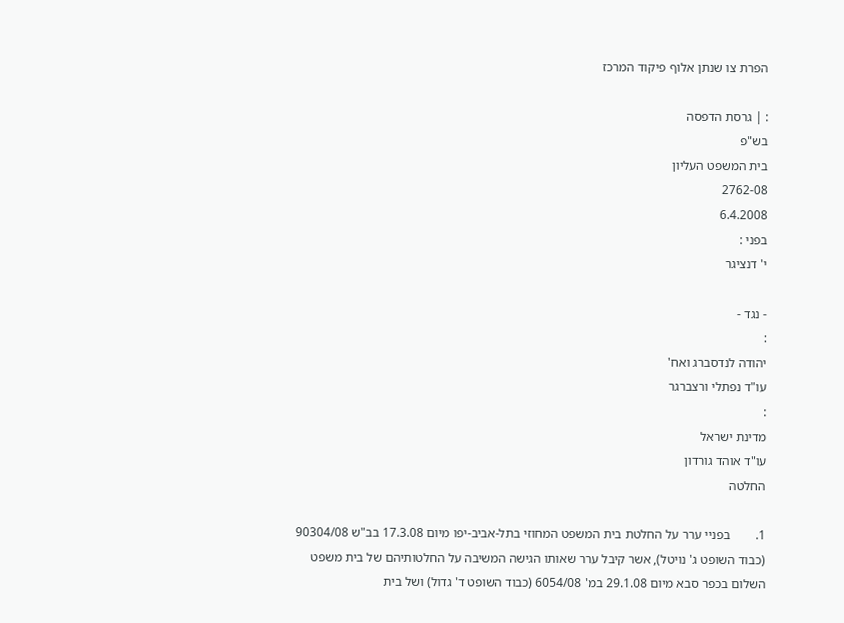הפרת צו שנתן אלוף פיקוד המרכז

: | גרסת הדפסה
בש"פ
בית המשפט העליון
2762-08
6.4.2008
בפני :
י' דנציגר

- נגד -
:
יהודה לנדסברג ואח'
עו"ד נפתלי ורצברגר
:
מדינת ישראל
עו"ד אוהד גורדון
החלטה

1.        בפניי ערר על החלטת בית המשפט המחוזי בתל-אביב-יפו מיום 17.3.08 בב"ש 90304/08 (כבוד השופט ג' נויטל), אשר קיבל ערר שאותו הגישה המשיבה על החלטותיהם של בית משפט השלום בכפר סבא מיום 29.1.08 במ' 6054/08 (כבוד השופט ד' גדול) ושל בית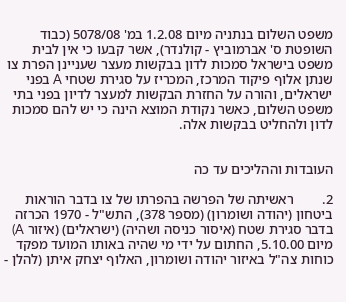משפט השלום בנתניה מיום 1.2.08 במ' 5078/08 (כבוד השופטת ס' אברמוביץ - קולנדר), אשר קבעו כי אין לבית משפט בישראל סמכות לדון בבקשות מעצר שעניינן הפרת צו שנתן אלוף פיקוד המרכז, המכריז על סגירת שטחי A בפני ישראלים, והורה על החזרת הבקשות למעצר לדיון בפני בתי משפט השלום, כאשר נקודת המוצא הינה כי יש להם סמכות לדון ולהחליט בבקשות אלה.


העובדות וההליכים עד כה

2.        ראשיתה של הפרשה בהפרתו של צו בדבר הוראות ביטחון (יהודה ושומרון) (מספר 378), התש"ל - 1970 הכרזה בדבר סגירת שטח (איסור כניסה ושהיה) (ישראלים) (איזור A) מיום 5.10.00, החתום על ידי מי שהיה באותו המועד מפקד כוחות צה"ל באיזור יהודה ושומרון, האלוף יצחק איתן (להלן -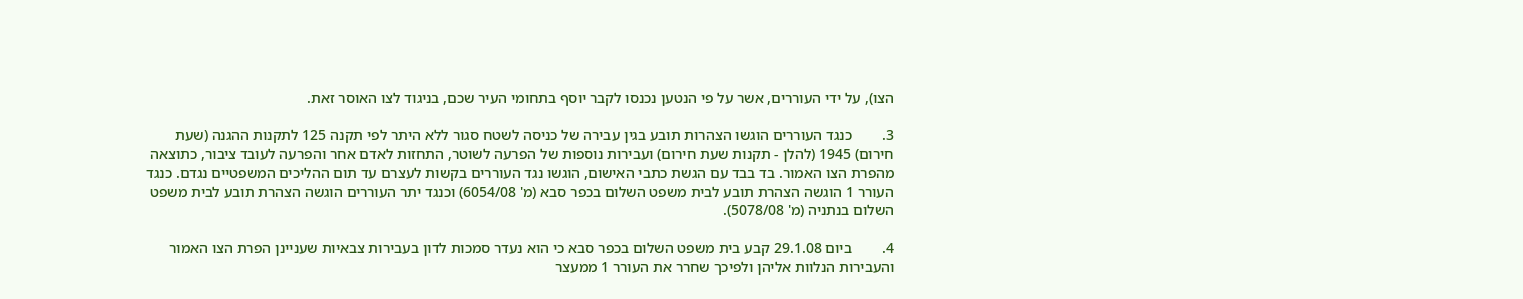הצו), על ידי העוררים, אשר על פי הנטען נכנסו לקבר יוסף בתחומי העיר שכם, בניגוד לצו האוסר זאת.

3.        כנגד העוררים הוגשו הצהרות תובע בגין עבירה של כניסה לשטח סגור ללא היתר לפי תקנה 125 לתקנות ההגנה (שעת חירום) 1945 (להלן - תקנות שעת חירום) ועבירות נוספות של הפרעה לשוטר, התחזות לאדם אחר והפרעה לעובד ציבור, כתוצאה מהפרת הצו האמור. בד בבד עם הגשת כתבי האישום, הוגשו נגד העוררים בקשות לעצרם עד תום ההליכים המשפטיים נגדם. כנגד העורר 1 הוגשה הצהרת תובע לבית משפט השלום בכפר סבא (מ' 6054/08) וכנגד יתר העוררים הוגשה הצהרת תובע לבית משפט השלום בנתניה (מ' 5078/08).

4.        ביום 29.1.08 קבע בית משפט השלום בכפר סבא כי הוא נעדר סמכות לדון בעבירות צבאיות שעניינן הפרת הצו האמור והעבירות הנלוות אליהן ולפיכך שחרר את העורר 1 ממעצר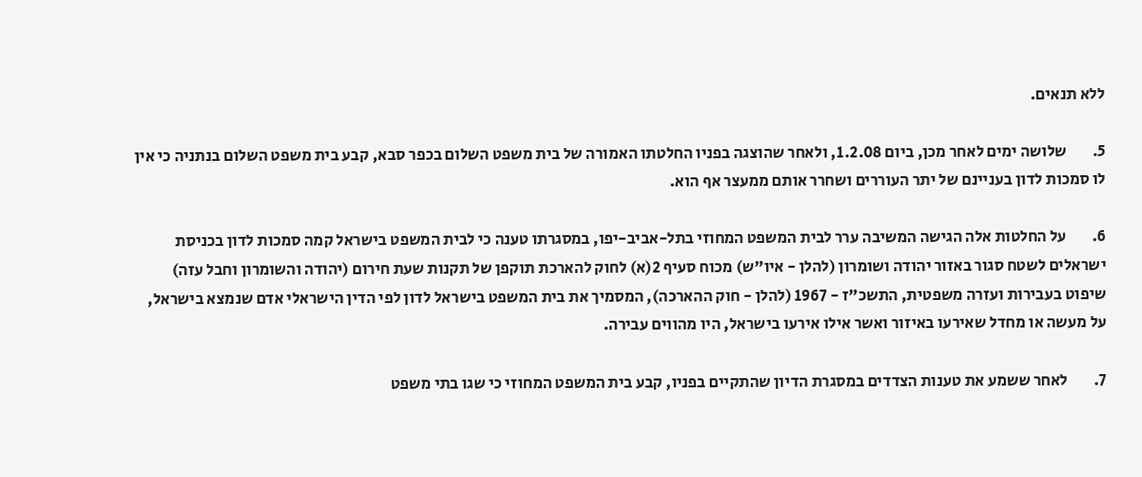ללא תנאים.

5.        שלושה ימים לאחר מכן, ביום 1.2.08, ולאחר שהוצגה בפניו החלטתו האמורה של בית משפט השלום בכפר סבא, קבע בית משפט השלום בנתניה כי אין לו סמכות לדון בעניינם של יתר העוררים ושחרר אותם ממעצר אף הוא.

6.        על החלטות אלה הגישה המשיבה ערר לבית המשפט המחוזי בתל-אביב-יפו, במסגרתו טענה כי לבית המשפט בישראל קמה סמכות לדון בכניסת ישראלים לשטח סגור באזור יהודה ושומרון (להלן - איו"ש) מכוח סעיף 2(א) לחוק להארכת תוקפן של תקנות שעת חירום (יהודה והשומרון וחבל עזה) שיפוט בעבירות ועזרה משפטית, התשכ"ז - 1967 (להלן - חוק ההארכה), המסמיך את בית המשפט בישראל לדון לפי הדין הישראלי אדם שנמצא בישראל, על מעשה או מחדל שאירעו באיזור ואשר אילו אירעו בישראל, היו מהווים עבירה.

7.        לאחר ששמע את טענות הצדדים במסגרת הדיון שהתקיים בפניו, קבע בית המשפט המחוזי כי שגו בתי משפט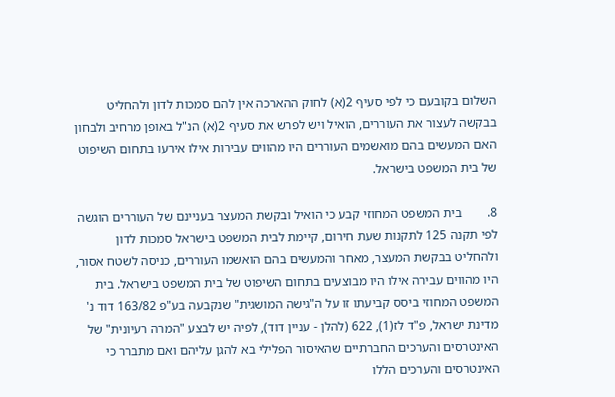השלום בקובעם כי לפי סעיף 2(א) לחוק ההארכה אין להם סמכות לדון ולהחליט בבקשה לעצור את העוררים, הואיל ויש לפרש את סעיף 2(א) הנ"ל באופן מרחיב ולבחון האם המעשים בהם מואשמים העוררים היו מהווים עבירות אילו אירעו בתחום השיפוט של בית המשפט בישראל.

8.        בית המשפט המחוזי קבע כי הואיל ובקשת המעצר בעניינם של העוררים הוגשה לפי תקנה 125 לתקנות שעת חירום, קיימת לבית המשפט בישראל סמכות לדון ולהחליט בבקשת המעצר, מאחר והמעשים בהם הואשמו העוררים, כניסה לשטח אסור, היו מהווים עבירה אילו היו מבוצעים בתחום השיפוט של בית המשפט בישראל. בית המשפט המחוזי ביסס קביעתו זו על ה"גישה המושגית" שנקבעה בע"פ 163/82 דוד נ' מדינת ישראל, פ"ד לז(1), 622 (להלן - עניין דוד), לפיה יש לבצע "המרה רעיונית" של האינטרסים והערכים החברתיים שהאיסור הפלילי בא להגן עליהם ואם מתברר כי האינטרסים והערכים הללו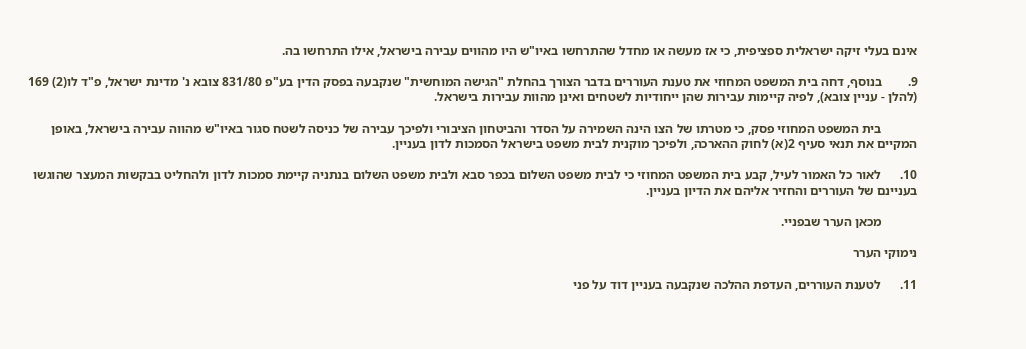אינם בעלי זיקה ישראלית ספציפית, כי אז מעשה או מחדל שהתרחשו באיו"ש היו מהווים עבירה בישראל, אילו התרחשו בה.

9.        בנוסף, דחה בית המשפט המחוזי את טענת העוררים בדבר הצורך בהחלת "הגישה המוחשית" שנקבעה בפסק הדין בע"פ 831/80 צובא נ' מדינת ישראל, פ"ד לו(2) 169 (להלן - עניין צובא), לפיה קיימות עבירות שהן ייחודיות לשטחים ואינן מהוות עבירות בישראל.

           בית המשפט המחוזי פסק, כי מטרתו של הצו הינה השמירה על הסדר והביטחון הציבורי ולפיכך עבירה של כניסה לשטח סגור באיו"ש מהווה עבירה בישראל, באופן המקיים את תנאי סעיף 2(א) לחוק ההארכה, ולפיכך מוקנית לבית משפט בישראל הסמכות לדון בעניין.

10.      לאור כל האמור לעיל, קבע בית המשפט המחוזי כי לבית משפט השלום בכפר סבא ולבית משפט השלום בנתניה קיימת סמכות לדון ולהחליט בבקשות המעצר שהוגשו בעניינם של העוררים והחזיר אליהם את הדיון בעניין.

           מכאן הערר שבפניי.

נימוקי הערר

11.      לטענת העוררים, העדפת ההלכה שנקבעה בעניין דוד על פני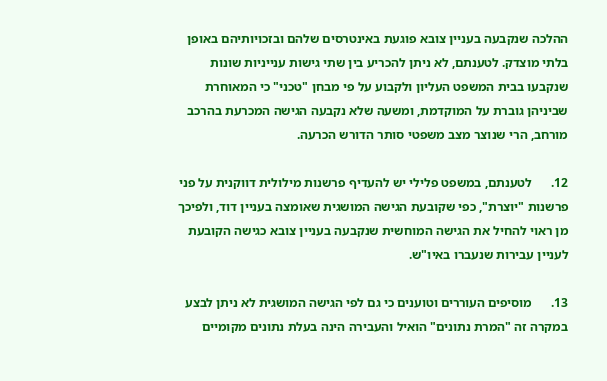ההלכה שנקבעה בעניין צובא פוגעת באינטרסים שלהם ובזכויותיהם באופן בלתי מוצדק. לטענתם, לא ניתן להכריע בין שתי גישות ענייניות שונות שנקבעו בבית המשפט העליון ולקבוע על פי מבחן "טכני" כי המאוחרת שביניהן גוברת על המוקדמת, ומשעה שלא נקבעה הגישה המכרעת בהרכב מורחב, הרי שנוצר מצב משפטי סותר הדורש הכרעה.

12.      לטענתם, במשפט פלילי יש להעדיף פרשנות מילולית דווקנית על פני פרשנות "יוצרת", כפי שקובעת הגישה המושגית שאומצה בעניין דוד, ולפיכך מן ראוי להחיל את הגישה המוחשית שנקבעה בעניין צובא כגישה הקובעת לעניין עבירות שנעברו באיו"ש.

13.      מוסיפים העוררים וטוענים כי גם לפי הגישה המושגית לא ניתן לבצע במקרה זה "המרת נתונים" הואיל והעבירה הינה בעלת נתונים מקומיים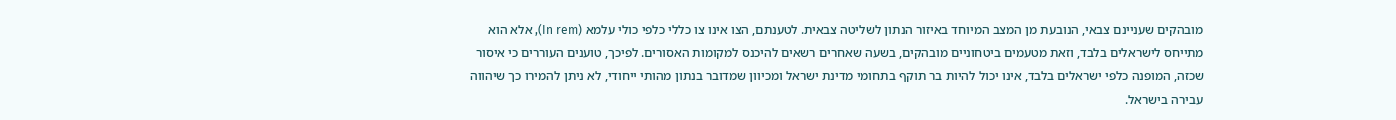מובהקים שעניינם צבאי, הנובעת מן המצב המיוחד באיזור הנתון לשליטה צבאית. לטענתם, הצו אינו צו כללי כלפי כולי עלמא (In rem), אלא הוא מתייחס לישראלים בלבד, וזאת מטעמים ביטחוניים מובהקים, בשעה שאחרים רשאים להיכנס למקומות האסורים. לפיכך, טוענים העוררים כי איסור שכזה, המופנה כלפי ישראלים בלבד, אינו יכול להיות בר תוקף בתחומי מדינת ישראל ומכיוון שמדובר בנתון מהותי ייחודי, לא ניתן להמירו כך שיהווה עבירה בישראל.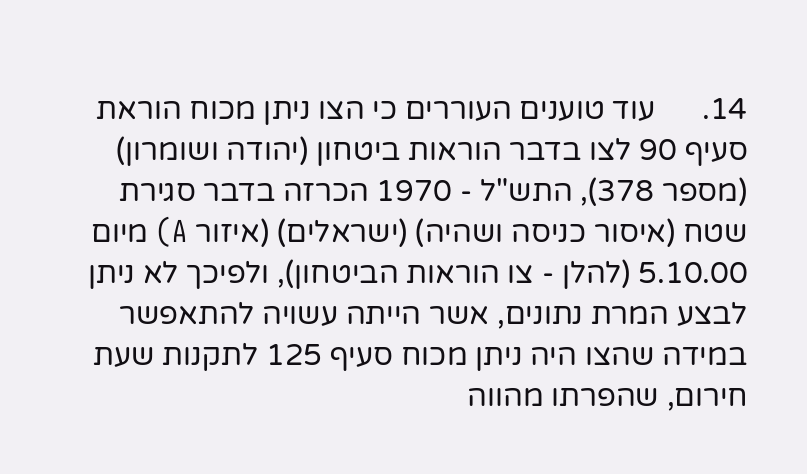14.      עוד טוענים העוררים כי הצו ניתן מכוח הוראת סעיף 90 לצו בדבר הוראות ביטחון (יהודה ושומרון) (מספר 378), התש"ל - 1970 הכרזה בדבר סגירת שטח (איסור כניסה ושהיה) (ישראלים) (איזור A) מיום 5.10.00 (להלן - צו הוראות הביטחון), ולפיכך לא ניתן לבצע המרת נתונים, אשר הייתה עשויה להתאפשר במידה שהצו היה ניתן מכוח סעיף 125 לתקנות שעת חירום, שהפרתו מהווה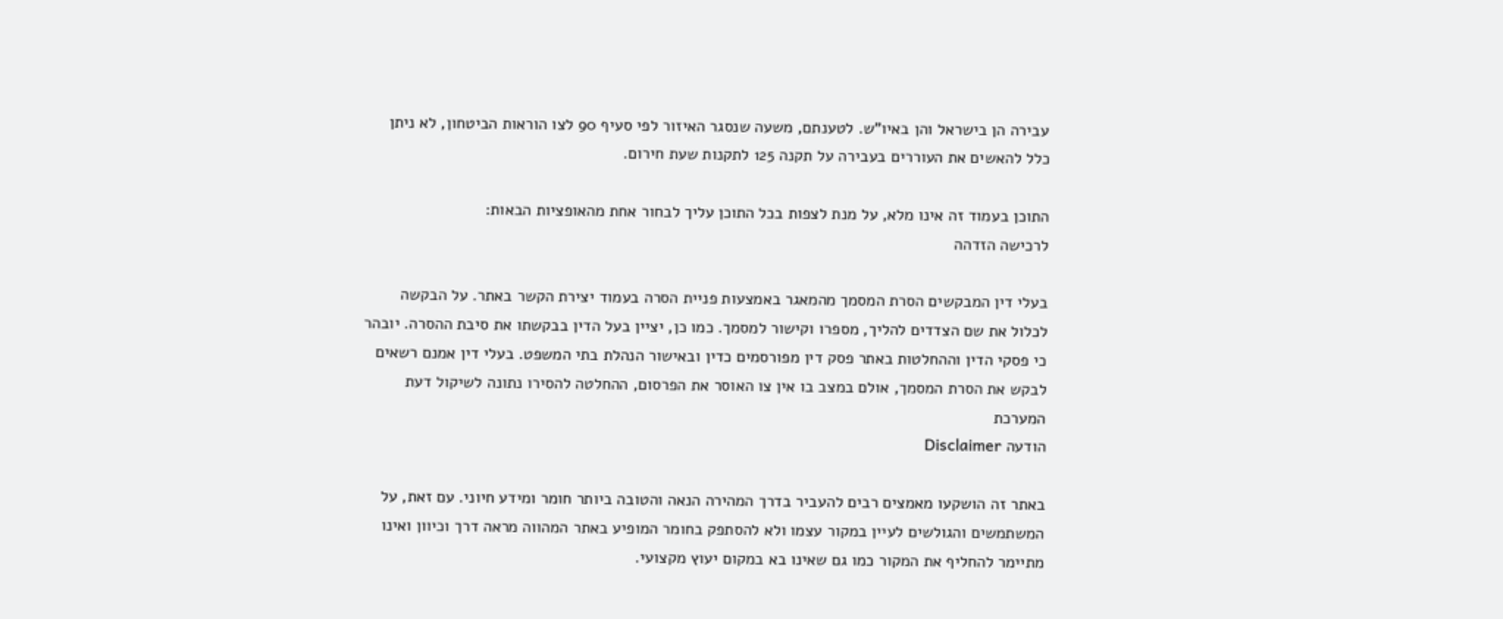עבירה הן בישראל והן באיו"ש. לטענתם, משעה שנסגר האיזור לפי סעיף 90 לצו הוראות הביטחון, לא ניתן כלל להאשים את העוררים בעבירה על תקנה 125 לתקנות שעת חירום.

התוכן בעמוד זה אינו מלא, על מנת לצפות בכל התוכן עליך לבחור אחת מהאופציות הבאות:
לרכישה הזדהה

בעלי דין המבקשים הסרת המסמך מהמאגר באמצעות פניית הסרה בעמוד יצירת הקשר באתר. על הבקשה לכלול את שם הצדדים להליך, מספרו וקישור למסמך. כמו כן, יציין בעל הדין בבקשתו את סיבת ההסרה. יובהר כי פסקי הדין וההחלטות באתר פסק דין מפורסמים כדין ובאישור הנהלת בתי המשפט. בעלי דין אמנם רשאים לבקש את הסרת המסמך, אולם במצב בו אין צו האוסר את הפרסום, ההחלטה להסירו נתונה לשיקול דעת המערכת
הודעה Disclaimer

באתר זה הושקעו מאמצים רבים להעביר בדרך המהירה הנאה והטובה ביותר חומר ומידע חיוני. עם זאת, על המשתמשים והגולשים לעיין במקור עצמו ולא להסתפק בחומר המופיע באתר המהווה מראה דרך וכיוון ואינו מתיימר להחליף את המקור כמו גם שאינו בא במקום יעוץ מקצועי.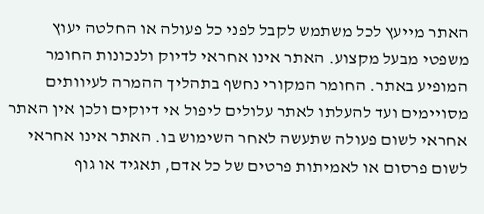האתר מייעץ לכל משתמש לקבל לפני כל פעולה או החלטה יעוץ משפטי מבעל מקצוע. האתר אינו אחראי לדיוק ולנכונות החומר המופיע באתר. החומר המקורי נחשף בתהליך ההמרה לעיוותים מסויימים ועד להעלתו לאתר עלולים ליפול אי דיוקים ולכן אין האתר אחראי לשום פעולה שתעשה לאחר השימוש בו. האתר אינו אחראי לשום פרסום או לאמיתות פרטים של כל אדם, תאגיד או גוף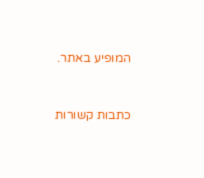המופיע באתר.


כתבות קשורות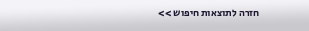חזרה לתוצאות חיפוש >>